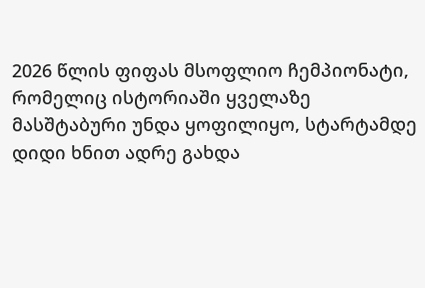2026 წლის ფიფას მსოფლიო ჩემპიონატი, რომელიც ისტორიაში ყველაზე მასშტაბური უნდა ყოფილიყო, სტარტამდე დიდი ხნით ადრე გახდა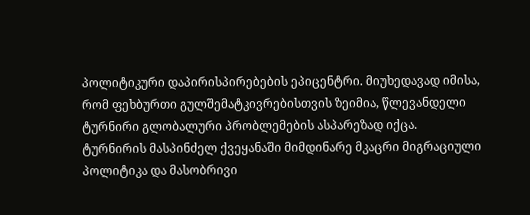პოლიტიკური დაპირისპირებების ეპიცენტრი. მიუხედავად იმისა, რომ ფეხბურთი გულშემატკივრებისთვის ზეიმია, წლევანდელი ტურნირი გლობალური პრობლემების ასპარეზად იქცა.
ტურნირის მასპინძელ ქვეყანაში მიმდინარე მკაცრი მიგრაციული პოლიტიკა და მასობრივი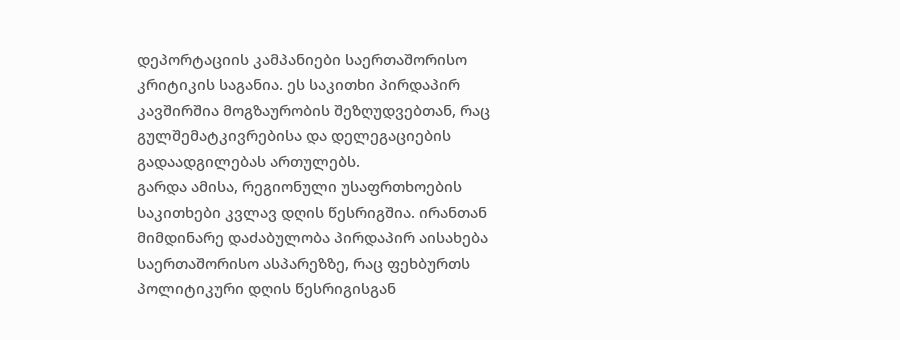დეპორტაციის კამპანიები საერთაშორისო კრიტიკის საგანია. ეს საკითხი პირდაპირ კავშირშია მოგზაურობის შეზღუდვებთან, რაც გულშემატკივრებისა და დელეგაციების გადაადგილებას ართულებს.
გარდა ამისა, რეგიონული უსაფრთხოების საკითხები კვლავ დღის წესრიგშია. ირანთან მიმდინარე დაძაბულობა პირდაპირ აისახება საერთაშორისო ასპარეზზე, რაც ფეხბურთს პოლიტიკური დღის წესრიგისგან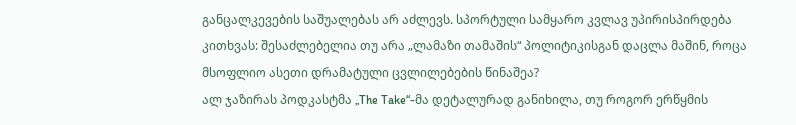განცალკევების საშუალებას არ აძლევს. სპორტული სამყარო კვლავ უპირისპირდება კითხვას: შესაძლებელია თუ არა „ლამაზი თამაშის“ პოლიტიკისგან დაცლა მაშინ, როცა მსოფლიო ასეთი დრამატული ცვლილებების წინაშეა?
ალ ჯაზირას პოდკასტმა „The Take“-მა დეტალურად განიხილა, თუ როგორ ერწყმის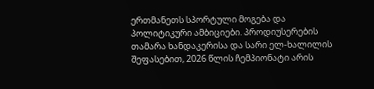ერთმანეთს სპორტული მოგება და პოლიტიკური ამბიციები. პროდიუსერების თამარა ხანდაკერისა და სარი ელ-ხალილის შეფასებით, 2026 წლის ჩემპიონატი არის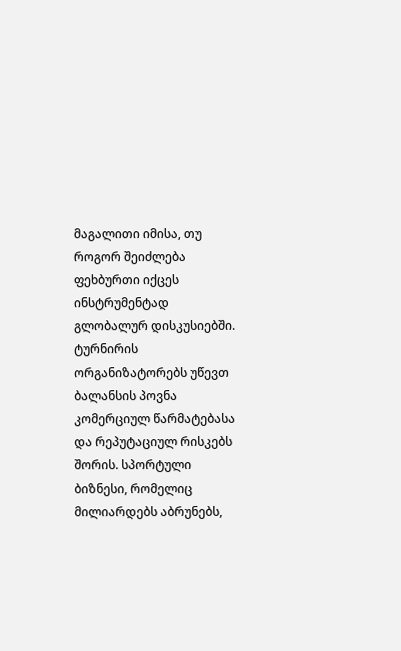მაგალითი იმისა, თუ როგორ შეიძლება ფეხბურთი იქცეს ინსტრუმენტად გლობალურ დისკუსიებში.
ტურნირის ორგანიზატორებს უწევთ ბალანსის პოვნა კომერციულ წარმატებასა და რეპუტაციულ რისკებს შორის. სპორტული ბიზნესი, რომელიც მილიარდებს აბრუნებს,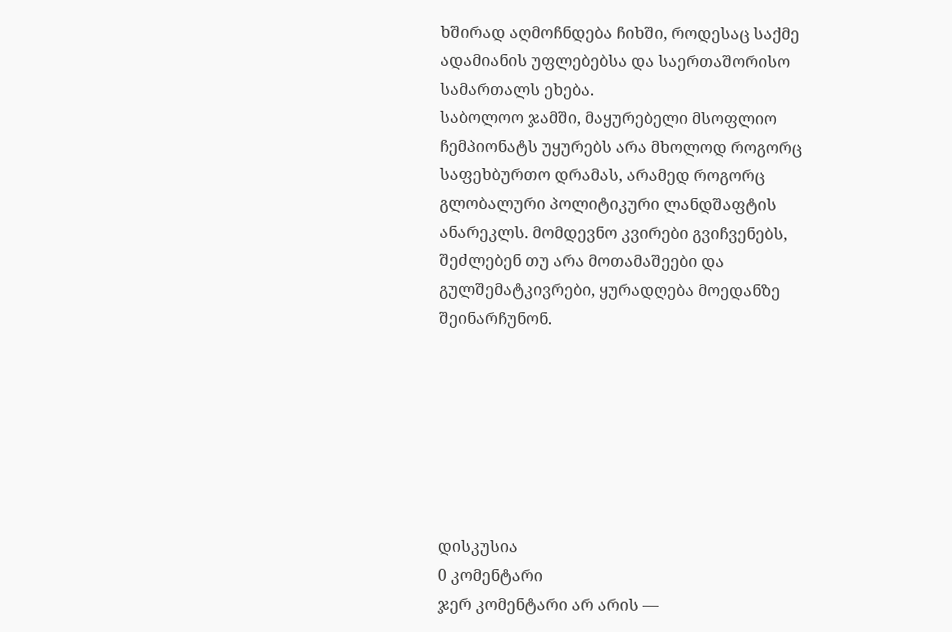ხშირად აღმოჩნდება ჩიხში, როდესაც საქმე ადამიანის უფლებებსა და საერთაშორისო სამართალს ეხება.
საბოლოო ჯამში, მაყურებელი მსოფლიო ჩემპიონატს უყურებს არა მხოლოდ როგორც საფეხბურთო დრამას, არამედ როგორც გლობალური პოლიტიკური ლანდშაფტის ანარეკლს. მომდევნო კვირები გვიჩვენებს, შეძლებენ თუ არა მოთამაშეები და გულშემატკივრები, ყურადღება მოედანზე შეინარჩუნონ.







დისკუსია
0 კომენტარი
ჯერ კომენტარი არ არის —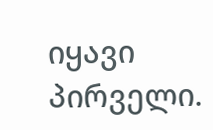იყავი პირველი.